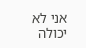אני לא יכולה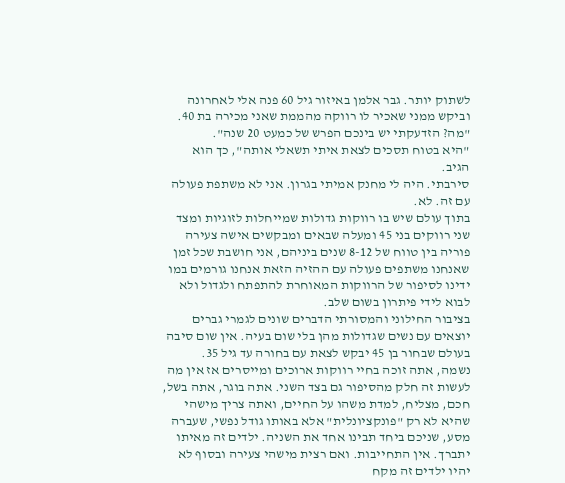לשתוק יותר. גבר אלמן באיזור גיל 60 פנה אלי לאחרונה וביקש ממני שאכיר לו רווקה מהממת שאני מכירה בת 40. "מה? הזדעקתי יש בינכם הפרש של כמעט 20 שנה".
"היא בטוח תסכים לצאת איתי תשאלי אותה", כך הוא הגיב.
סירבתי. היה לי מחנק אמיתי בגרון. אני לא משתפת פעולה עם זה. לא.
בתוך עולם שיש בו רווקות גדולות שמייחלות לזוגיות ומצד שני רווקים בני 45 ומעלה שבאים ומבקשים אישה צעירה פוריה בין טווח של 8-12 שנים ביניהם, אני חושבת שכל זמן שאנחנו משתפים פעולה עם ההזיה הזאת אנחנו גורמים במו ידינו לסיפור של הרווקות המאוחרת להתפתח ולגדול ולא לבוא לידי פיתרון בשום שלב.
בציבור החילוני והמסורתי הדברים שונים לגמרי גברים יוצאים עם נשים שגדולות מהן בלי שום בעיה. אין שום סיבה בעולם שבחור בן 45 יבקש לצאת עם בחורה עד גיל 35.
נשמה, אתה זוכה בחיי רווקות ארוכים ומייסרים אז אין מה לעשות זה חלק מהסיפור גם בצד השני. אתה בוגר, אתה בשל, חכם, מצליח, למדת משהו על החיים, ואתה צריך מישהי שהיא לא רק "פונקציונלית" אלא באותו גודל נפשי, שעברה מסע, שניכם ביחד תבינו אחד את השניה. ילדים זה מאיתו יתברך. אין התחייבות. ואם רצית מישהי צעירה ובסוף לא יהיו ילדים זה מקח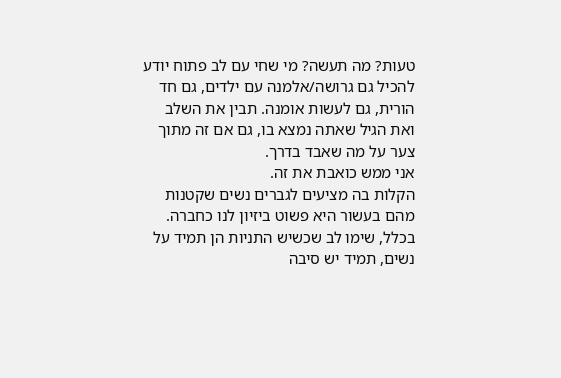טעות? מה תעשה? מי שחי עם לב פתוח יודע להכיל גם גרושה/אלמנה עם ילדים, גם חד הורית, גם לעשות אומנה. תבין את השלב ואת הגיל שאתה נמצא בו, גם אם זה מתוך צער על מה שאבד בדרך.
אני ממש כואבת את זה.
הקלות בה מציעים לגברים נשים שקטנות מהם בעשור היא פשוט ביזיון לנו כחברה. בכלל, שימו לב שכשיש התניות הן תמיד על נשים, תמיד יש סיבה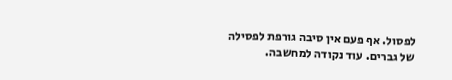לפסול. אף פעם אין סיבה גורפת לפסילה של גברים. עוד נקודה למחשבה.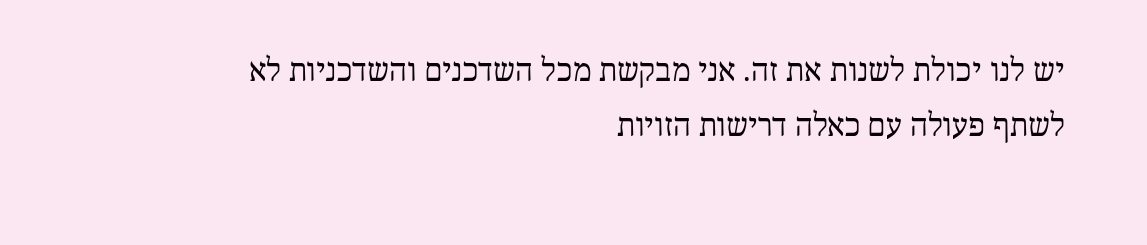יש לנו יכולת לשנות את זה. אני מבקשת מכל השדכנים והשדכניות לא לשתף פעולה עם כאלה דרישות הזויות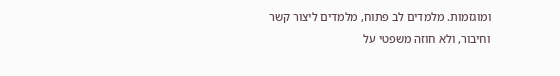ומוגזמות. מלמדים לב פתוח, מלמדים ליצור קשר וחיבור, ולא חוזה משפטי על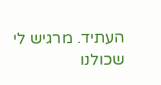העתיד. מרגיש לי שכולנו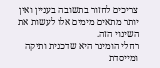צריכים לחזור בתשובה בעניין ואין יותר מתאים מימים אלו לעשות את השינוי הזה.
רחלי הומינר היא שדכנית ותיקה ומייסדת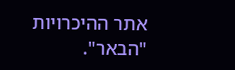אתר ההיכרויות "הבאר".